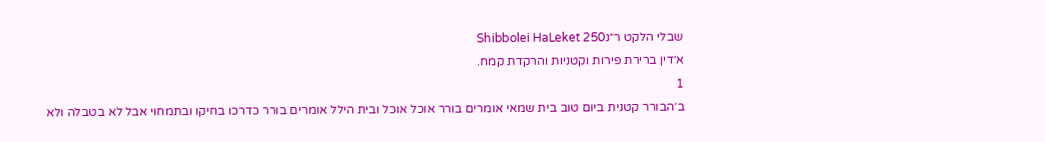שבלי הלקט ר״נShibbolei HaLeket 250
א׳דין ברירת פירות וקטניות והרקדת קמח.
1
ב׳הבורר קטנית ביום טוב בית שמאי אומרים בורר אוכל אוכל ובית הילל אומרים בורר כדרכו בחיקו ובתמחוי אבל לא בטבלה ולא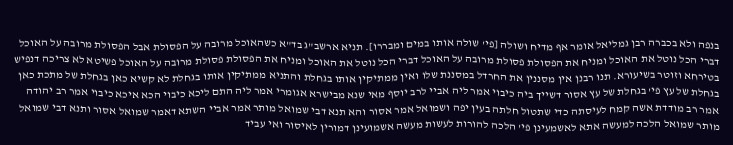בנפה ולא בכברה רבן גמליאל אומר אף מדיח ושולה [פי' שולה אותו במים ומבררו]. תניא ארשב"ג בד"א כשהאוכל מרובה על הפסולת אבל הפסולת מרובה על האוכל דברי הכל נוטל את האוכל ומניח את הפסולת פסולת מרובה על האוכל דברי הכל נוטל את האוכל ומניח את הפסולת פסולת מרובה על האוכל פשיטא לא צריכה דנפיש בטירחא וזוטר בשיעורא. תנו רבנן אין מסננין את החרדל במסננת שלו ואין ממתיקין אותו בגחלת והתניא ממתיקין אותו בגחלת לא קשיא כאן בגחלת של מתכת כאן בגחלת של עץ פי' בגחלת של עץ אסור דשייך ביה כיבוי אמר ליה אביי לרב יוסף מאי שנא מבישרא אגומרי אמר ליה התם ליכא כיבוי הכא איכא כיבוי אמר רב יהודה אמר רב מודדת אשה קמח לעיסתה כדי שתטול חלתה בעין יפה ושמואל אמר אסור והא תנא דבי שמואל מותר אמר אביי השתא דאמר שמואל אסור ותנא דבי שמואל מותר שמואל הלכה למעשה אתא לאשמעינן פי' הלכה להורות לעשות מעשה אשמועינן דמורין לאיסור ואי עביד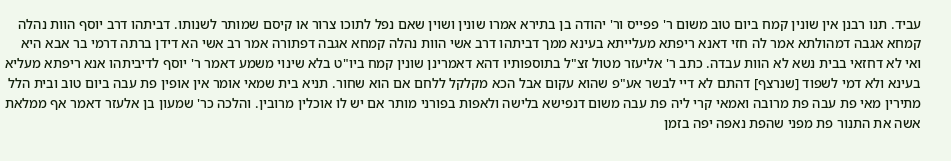עביד. תנו רבנן אין שונין קמח ביום טוב משום ר' פפייס ור' יהודה בן בתירא אמרו שונין ושוין שאם נפל לתוכו צרור או קיסם שמותר לשנותו. דביתהו דרב יוסף הוות נהלה קמחא אגבה דמהולתא אמר לה חזי דאנא ריפתא מעלייתא בעינא ממך דביתהו דרב אשי הוות נהלה קמחא אגבה דפתורה אמר רב אשי הא דידן ברתה דרמי בר אבא היא ואי לא דחזאי בבית נשא לא הוות עבדה. כתב ר' אליעזר מטול זצ"ל בתוספותיו דהא דאמרינן שונין קמח ביו"ט בלא שינוי משמע דאמר ר' יוסף לדיביתהו אנא ריפתא מעליא בעינא ולא דמי לשפוד [שנרצף] דהתם לא דיי לבשר אע"פ שהוא עקום אבל הכא מקלקל ללחם אם הוא שחור. תניא בית שמאי אומר אין אופין פת עבה ביום טוב ובית הלל מתירין מאי פת עבה פת מרובה ואמאי קרי ליה פת עבה משום דנפישא בלישה ולאפות בפורני מותר אם יש לו אוכלין מרובין. והלכה כר' שמעון בן אלעזר דאמר אף ממלאת אשה את התנור פת מפני שהפת נאפה יפה בזמן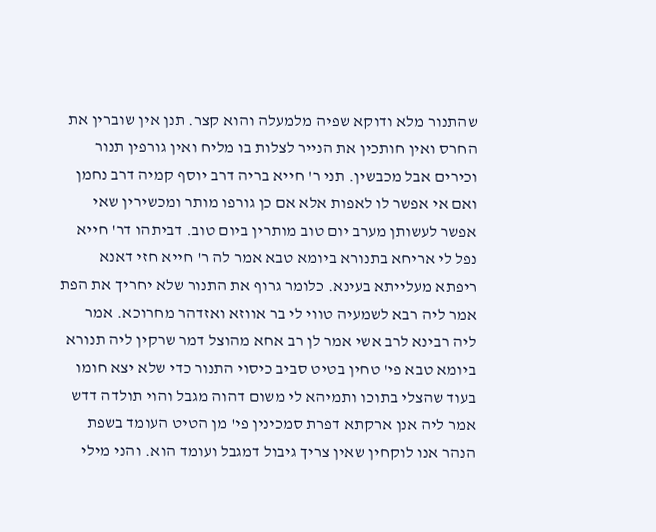שהתנור מלא ודוקא שפיה מלמעלה והוא קצר. תנן אין שוברין את החרס ואין חותכין את הנייר לצלות בו מליח ואין גורפין תנור וכירים אבל מכבשין. תני ר' חייא בריה דרב יוסף קמיה דרב נחמן ואם אי אפשר לו לאפות אלא אם כן גורפו מותר ומכשירין שאי אפשר לעשותן מערב יום טוב מותרין ביום טוב. דביתהו דר' חייא נפל לי אריחא בתנורא ביומא טבא אמר לה ר' חייא חזי דאנא ריפתא מעלייתא בעינא. כלומר גרוף את התנור שלא יחריך את הפת אמר ליה רבא לשמעיה טווי לי בר אווזא ואזדהר מחרוכא. אמר ליה רבינא לרב אשי אמר לן רב אחא מהוצל דמר שרקין ליה תנורא ביומא טבא פי' טחין בטיט סביב כיסוי התנור כדי שלא יצא חומו בעוד שהצלי בתוכו ותמיהא לי משום דהוה מגבל והוי תולדה דדש אמר ליה אנן ארקתא דפרת סמכינין פי' מן הטיט העומד בשפת הנהר אנו לוקחין שאין צריך גיבול דמגבל ועומד הוא. והני מילי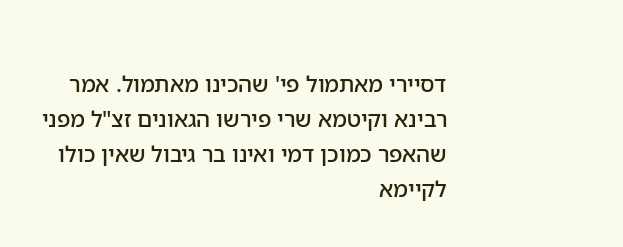דסיירי מאתמול פי' שהכינו מאתמול. אמר רבינא וקיטמא שרי פירשו הגאונים זצ"ל מפני שהאפר כמוכן דמי ואינו בר גיבול שאין כולו לקיימא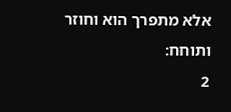אלא מתפרך הוא וחוזר ותוחח:
2